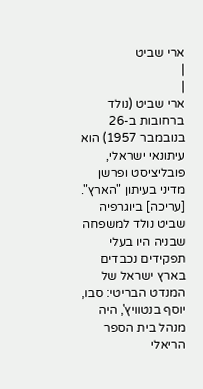ארי שביט
|
|
ארי שביט (נולד ברחובות ב-26 בנובמבר 1957) הוא עיתונאי ישראלי, פובליציסט ופרשן מדיני בעיתון "הארץ".
[עריכה] ביוגרפיה
שביט נולד למשפחה שבניה היו בעלי תפקידים נכבדים בארץ ישראל של המנדט הבריטי: סבו, יוסף בנטוויץ', היה מנהל בית הספר הריאלי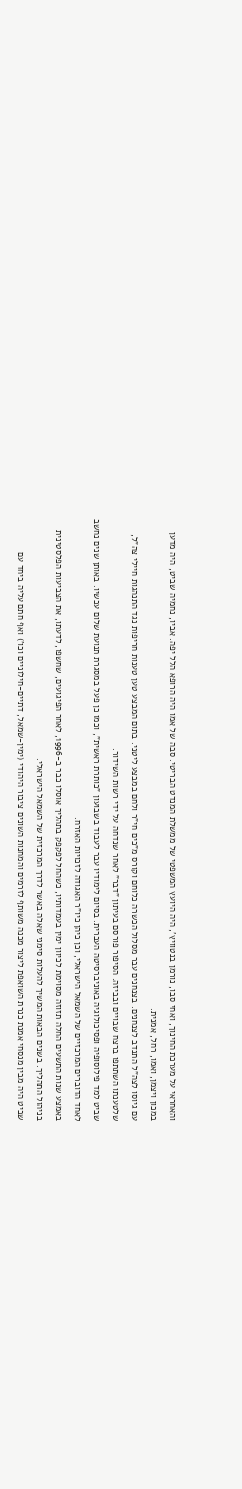והאחראי על מערכת החינוך, ואחי סבו, נורמן בנטוויץ', היה היועץ המשפטי של ממשלת המנדט הבריטי. סבה של אמו היה הרופא הלל יפה. אביו, נחמיה שביט, היה מדען במכון ויצמן, ואמו, רחל, אמנית.
עם גיוסו לצה"ל התנדב לצנחנים. בצנחנים עבר מסלול הכשרה כלוחם וקורס מ"כים חי"ר ולחם במבצע ליטני. בתום המבצע טען טענות חריפות נגד התנהגות חיילי צה"ל, שלטענתו השתתפו ברצח שבויים ובביזה. הסיפור פורסם בעיתון "דבר" לאחר שנדחה על ידי רשות השידור.
שביט למד פילוסופיה ופסיכולוגיה באוניברסיטה העברית. בסיום לימודיו עבר לעבוד בשבועון "כותרת ראשית", וכמו כן פעל במסגרת תנועת שלום עכשיו. באותן שנים נחשב לאחד הדוברים המרכזיים של השמאל הישראלי, וכן כיהן כיו"ר האגודה לזכויות האזרח.
באמצע שנות התשעים החלה תזוזה מסוימת לכיוון ימין בעמדותיו, כשהחל לפקפק בתהליך אוסלו כבר ב-1996, לאחר הפיגועים, שחשפו, לדעתו, את הצביעות הפלסטינית בניהול התהליך. בשנים הבאות המשיך להעלות סימני שאלה באשר לדרך המרכזית של השמאל הישראלי.
שביט היה מבין מנסחי אמנת כנרת השואפת ליצור מכנה משותף לזרמים והמחנות השונים ציבור היהודי (ימין-שמאל, דתיים-חילוניים וכו') ואף חתם עליה ביחד עם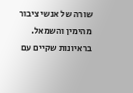שורה של אנשי ציבור מהימין והשמאל.
בראיונות שקיים עם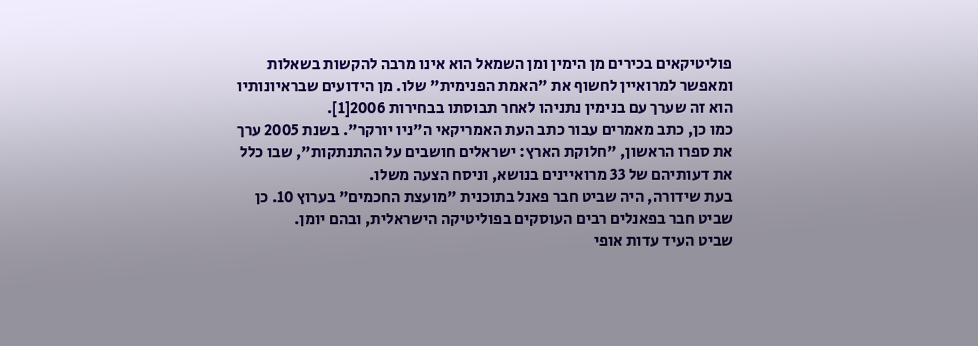פוליטיקאים בכירים מן הימין ומן השמאל הוא אינו מרבה להקשות בשאלות ומאפשר למרואיין לחשוף את "האמת הפנימית" שלו. מן הידועים שבראיונותיו הוא זה שערך עם בנימין נתניהו לאחר תבוסתו בבחירות 2006[1].
כמו כן, כתב מאמרים עבור כתב העת האמריקאי ה"ניו יורקר". בשנת 2005 ערך את ספרו הראשון, "חלוקת הארץ: ישראלים חושבים על ההתנתקות", שבו כלל את דעותיהם של 33 מרואיינים בנושא, וניסח הצעה משלו.
בעת שידורה, היה שביט חבר פאנל בתוכנית "מועצת החכמים" בערוץ 10. כן שביט חבר בפאנלים רבים העוסקים בפוליטיקה הישראלית, ובהם יומן.
שביט העיד עדות אופי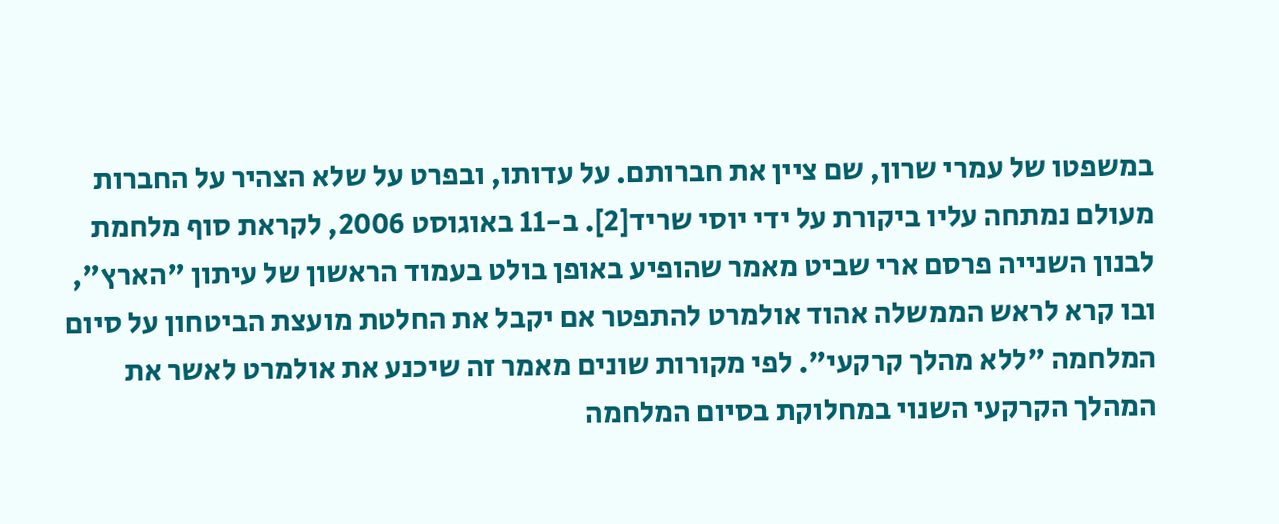במשפטו של עמרי שרון, שם ציין את חברותם. על עדותו, ובפרט על שלא הצהיר על החברות מעולם נמתחה עליו ביקורת על ידי יוסי שריד[2]. ב-11 באוגוסט 2006, לקראת סוף מלחמת לבנון השנייה פרסם ארי שביט מאמר שהופיע באופן בולט בעמוד הראשון של עיתון "הארץ", ובו קרא לראש הממשלה אהוד אולמרט להתפטר אם יקבל את החלטת מועצת הביטחון על סיום המלחמה "ללא מהלך קרקעי". לפי מקורות שונים מאמר זה שיכנע את אולמרט לאשר את המהלך הקרקעי השנוי במחלוקת בסיום המלחמה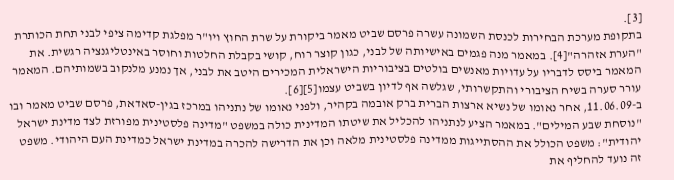[3].
בתקופת מערכת הבחירות לכנסת השמונה עשרה פרסם שביט מאמר ביקורת על שרת החוץ ויו"ר מפלגת קדימה ציפי לבני תחת הכותרת "הערת אזהרה"[4]. במאמר מנה פגמים באישיותה של לבני, כגון קוצר רוח, קושי בקבלת החלטות וחוסר באינטליגנציה רגשית. את המאמר ביסס לדבריו על עדויות מאנשים בולטים בציבוריות הישראלית המכירים היטב את לבני, אך נמנע מלנקוב בשמותיהם. המאמר עורר סערה בשיח הציבורי והתקשרותי, שגלשה אף לדיון בשביט עצמו[5][6].
ב-11.06.09, אחר נאומו של נשיא ארצות הברית ברק אובמה בקהיר, ולפני נאומו של נתניהו במרכז בגין-סאדאת, פרסם שביט מאמר ובו "נוסחת שבע המילים". במאמר הציע לנתניהו להכליל את שיטתו המדינית כולה במשפט "מדינה פלסטינית מפורזת לצד מדינת ישראל יהודית": משפט הכולל את ההסתייגות ממדינה פלסטינית מלאה וכן את הדרישה להכרה במדינת ישראל כמדינת העם היהודי. משפט זה נועד להחליף את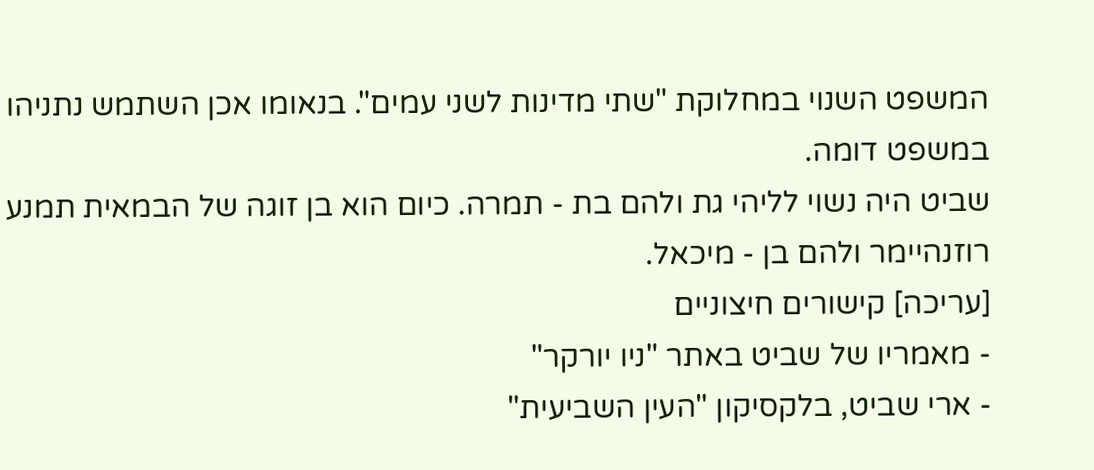המשפט השנוי במחלוקת "שתי מדינות לשני עמים". בנאומו אכן השתמש נתניהו במשפט דומה.
שביט היה נשוי לליהי גת ולהם בת - תמרה. כיום הוא בן זוגה של הבמאית תמנע רוזנהיימר ולהם בן - מיכאל.
[עריכה] קישורים חיצוניים
- מאמריו של שביט באתר "ניו יורקר"
- ארי שביט, בלקסיקון "העין השביעית"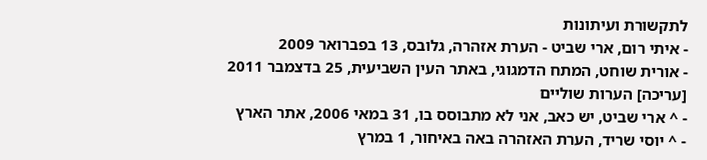לתקשורת ועיתונות
- איתי רום, ארי שביט - הערת אזהרה, גלובס, 13 בפברואר 2009
- אורית שוחט, המתח הדמגוגי, באתר העין השביעית, 25 בדצמבר 2011
[עריכה] הערות שוליים
- ^ ארי שביט, יש כאב, אני לא מתבוסס בו, 31 במאי 2006, אתר הארץ
- ^ יוסי שריד, הערת האזהרה באה באיחור, 1 במרץ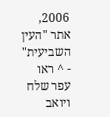2006, אתר "העין השביעית"
- ^ ראו עפר שלח ויואב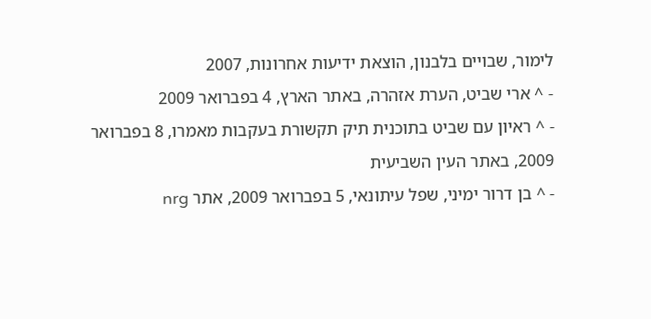לימור, שבויים בלבנון, הוצאת ידיעות אחרונות, 2007
- ^ ארי שביט, הערת אזהרה, באתר הארץ, 4 בפברואר 2009
- ^ ראיון עם שביט בתוכנית תיק תקשורת בעקבות מאמרו, 8 בפברואר 2009, באתר העין השביעית
- ^ בן דרור ימיני, שפל עיתונאי, 5 בפברואר 2009, אתר nrg